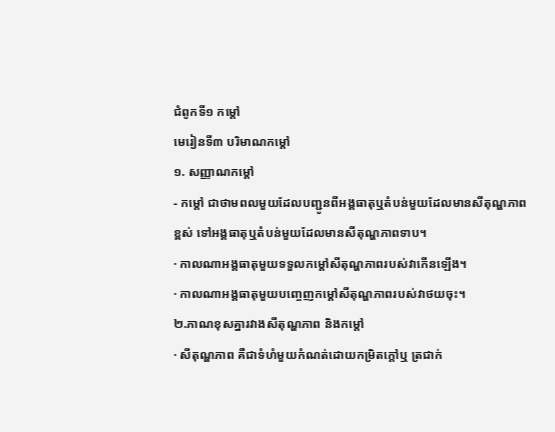ជំពូកទី១ កម្តៅ
មេរៀនទី៣ បរិមាណកម្តៅ
១. សញ្ញាណកម្តៅ
- កម្តៅ ជាថាមពលមួយដែលបញ្ជូនពីអង្គធាតុឬតំបន់មួយដែលមានសីតុណ្ហភាពខ្ពស់ ទៅអង្គធាតុឬតំបន់មួយដែលមានសីតុណ្ហភាពទាប។
· កាលណាអង្គធាតុមួយទទួលកម្តៅសីតុណ្ហភាពរបស់វាកើនឡើង។
· កាលណាអង្គធាតុមួយបញ្ចេញកម្តៅសីតុណ្ហភាពរបស់វាថយចុះ។
២.ភាណខុសគ្នារវាងសីតុណ្ហភាព និងកម្តៅ
· សីតុណ្ហភាព គឺជាទំហំមួយកំណត់ដោយកម្រិតក្តៅឬ ត្រជាក់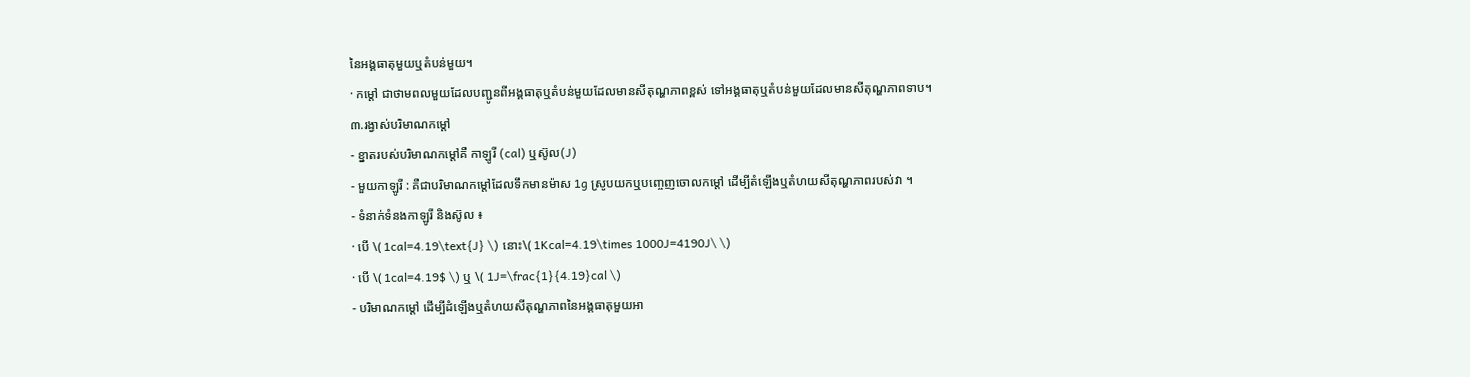នៃអង្គធាតុមួយឬតំបន់មួយ។
· កម្តៅ ជាថាមពលមួយដែលបញ្ជូនពីអង្គធាតុឬតំបន់មួយដែលមានសីតុណ្ហភាពខ្ពស់ ទៅអង្គធាតុឬតំបន់មួយដែលមានសីតុណ្ហភាពទាប។
៣.រង្វាស់បរិមាណកម្តៅ
- ខ្នាតរបស់បរិមាណកម្តៅគឺ កាឡូរី (cal) ឬស៊ូល(J)
- មួយកាឡូរី : គឺជាបរិមាណកម្តៅដែលទឹកមានម៉ាស 1g ស្រូបយកឬបញ្ចេញចោលកម្តៅ ដើម្បីតំឡើងឬតំហយសីតុណ្ហភាពរបស់វា ។
- ទំនាក់ទំនងកាឡូរី និងស៊ូល ៖
· បើ \( 1cal=4.19\text{J} \) នោះ\( 1Kcal=4.19\times 1000J=4190J\ \)
· បើ \( 1cal=4.19$ \) ឬ \( 1J=\frac{1}{4.19}cal \)
- បរិមាណកម្តៅ ដើម្បីដំឡើងឬតំហយសីតុណ្ហភាពនៃអង្គធាតុមួយអា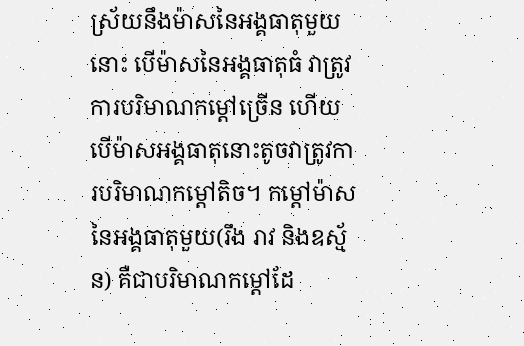ស្រ័យនឹងម៉ាសនៃអង្គធាតុមួយនោះ បើម៉ាសនៃអង្គធាតុធំ វាត្រូវការបរិមាណកម្តៅច្រើន ហើយបើម៉ាសអង្គធាតុនោះតូចវាត្រូវការបរិមាណកម្តៅតិច។ កម្តៅម៉ាស នៃអង្គធាតុមួយ(រឹង រាវ និងឧស្ម័ន) គឺជាបរិមាណកម្តៅដែ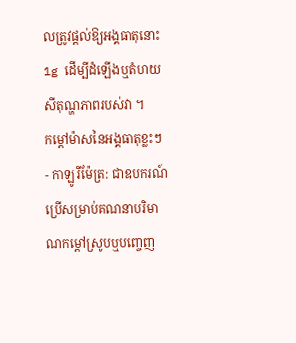លត្រូវផ្តល់ឱ្យអង្គធាតុនោះ 1g ដើម្បីដំឡើងឬតំហយសីតុណ្ហភាពរបស់វា ។
កម្តៅម៉ាសនៃអង្គធាតុខ្លះៗ
- កាឡូរីម៉ែត្រ: ជាឧបករណ៍ប្រើសម្រាប់គណនាបរិមាណកម្តៅស្រូបឬបញ្ចេញ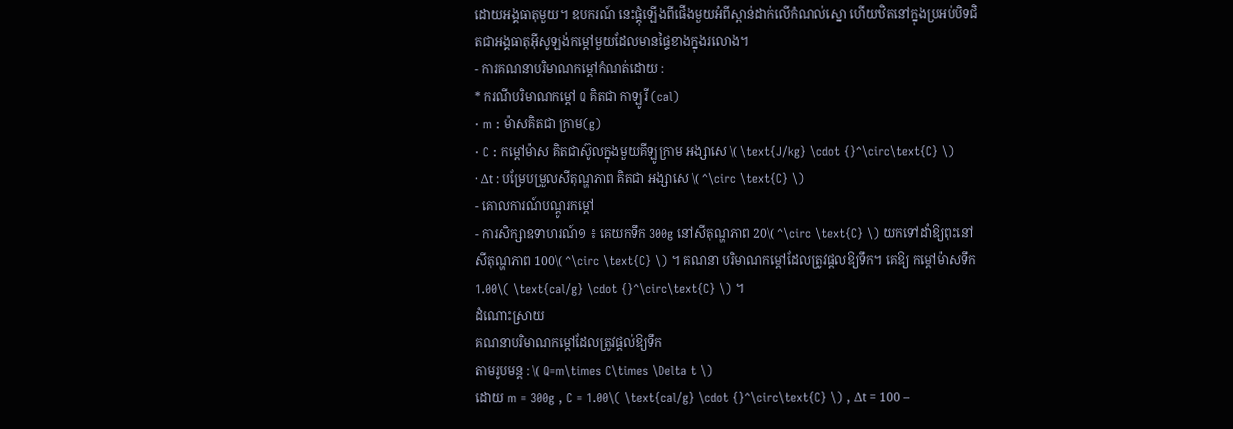ដោយអង្គធាតុមួយ។ ឧបករណ៍ នេះផ្គុំឡើងពីផើងមួយអំពីស្ពាន់ដាក់លើកំណល់ស្នោ ហើយឋិតនៅក្នុងប្រអប់បិទជិតជាអង្គធាតុអ៊ីសូឡង់កម្តៅមួយដែលមានផ្ទៃខាងក្នុងរលោង។
- ការគណនាបរិមាណកម្តៅកំណត់ដោយ :
* ករណីបរិមាណកម្តៅ Q គិតជា កាឡូរី (cal)
· m : ម៉ាសគិតជា ក្រាម(g)
· C : កម្តៅម៉ាស គិតជាស៊ូលក្នុងមួយគីឡូក្រាម អង្សាសេ \( \text{J/kg} \cdot {}^\circ\text{C} \)
· Δt : បម្រែបម្រួលសីតុណ្ហភាព គិតជា អង្សាសេ \( ^\circ \text{C} \)
- គោលការណ៍បណ្តូរកម្តៅ
- ការសិក្សាឧទាហរណ៍១ ៖ គេយកទឹក 300g នៅសីតុណ្ហភាព 20\( ^\circ \text{C} \) យកទៅដាំឱ្យពុះនៅសីតុណ្ហភាព 100\( ^\circ \text{C} \) ។ គណនា បរិមាណកម្តៅដែលត្រូវផ្តលឱ្យទឹក។ គេឱ្យ កម្តៅម៉ាសទឹក 1.00\( \text{cal/g} \cdot {}^\circ\text{C} \) ។
ដំណោះស្រាយ
គណនាបរិមាណកម្តៅដែលត្រូវផ្តល់ឱ្យទឹក
តាមរូបមន្ត : \( Q=m\times C\times \Delta t \)
ដោយ m = 300g , C = 1.00\( \text{cal/g} \cdot {}^\circ\text{C} \) , Δt = 100 –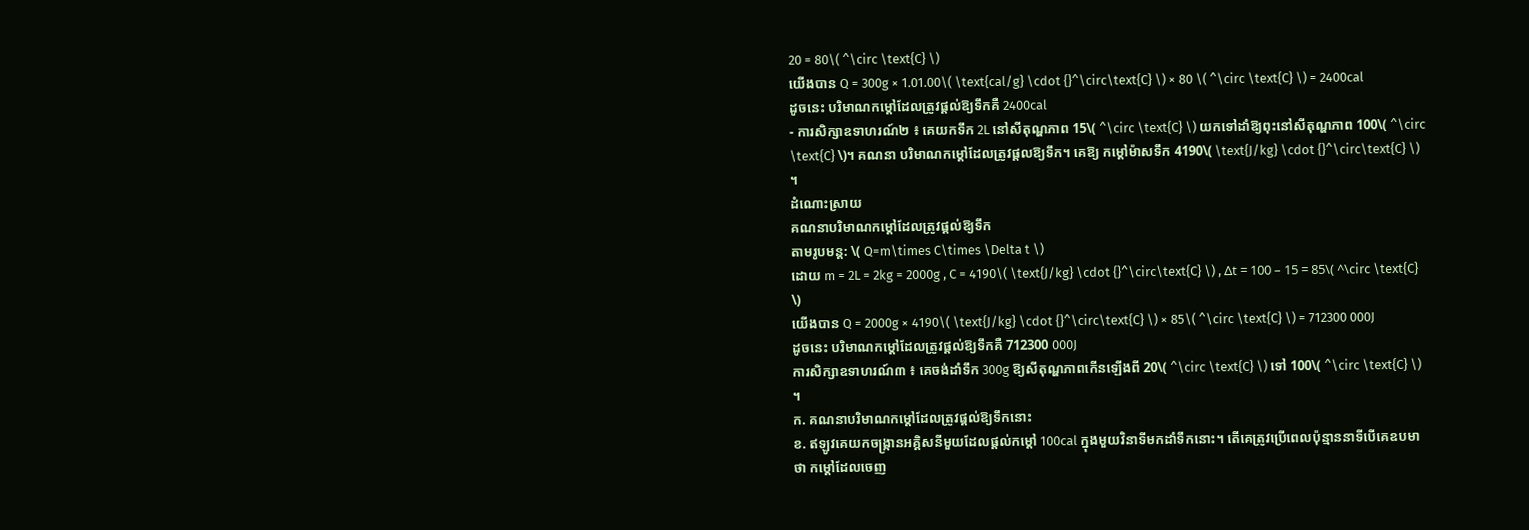20 = 80\( ^\circ \text{C} \)
យើងបាន Q = 300g × 1.01.00\( \text{cal/g} \cdot {}^\circ\text{C} \) × 80 \( ^\circ \text{C} \) = 2400cal
ដូចនេះ បរិមាណកម្តៅដែលត្រូវផ្តល់ឱ្យទឹកគឺ 2400cal
- ការសិក្សាឧទាហរណ៍២ ៖ គេយកទឹក 2L នៅសីតុណ្ហភាព 15\( ^\circ \text{C} \) យកទៅដាំឱ្យពុះនៅសីតុណ្ហភាព 100\( ^\circ \text{C} \)។ គណនា បរិមាណកម្តៅដែលត្រូវផ្តលឱ្យទឹក។ គេឱ្យ កម្តៅម៉ាសទឹក 4190\( \text{J/kg} \cdot {}^\circ\text{C} \) ។
ដំណោះស្រាយ
គណនាបរិមាណកម្តៅដែលត្រូវផ្តល់ឱ្យទឹក
តាមរូបមន្ត: \( Q=m\times C\times \Delta t \)
ដោយ m = 2L = 2kg = 2000g , C = 4190\( \text{J/kg} \cdot {}^\circ\text{C} \) , Δt = 100 – 15 = 85\( ^\circ \text{C} \)
យើងបាន Q = 2000g × 4190\( \text{J/kg} \cdot {}^\circ\text{C} \) × 85\( ^\circ \text{C} \) = 712300 000J
ដូចនេះ បរិមាណកម្តៅដែលត្រូវផ្តល់ឱ្យទឹកគឺ 712300 000J
ការសិក្សាឧទាហរណ៍៣ ៖ គេចង់ដាំទឹក 300g ឱ្យសីតុណ្ហភាពកើនឡើងពី 20\( ^\circ \text{C} \) ទៅ 100\( ^\circ \text{C} \) ។
ក. គណនាបរិមាណកម្តៅដែលត្រូវផ្តល់ឱ្យទឹកនោះ
ខ. ឥឡូវគេយកចង្រ្កានអគ្គិសនីមួយដែលផ្តល់កម្តៅ 100cal ក្នុងមួយវិនាទីមកដាំទឹកនោះ។ តើគេត្រូវប្រើពេលប៉ុន្មាននាទីបើគេឧបមាថា កម្តៅដែលចេញ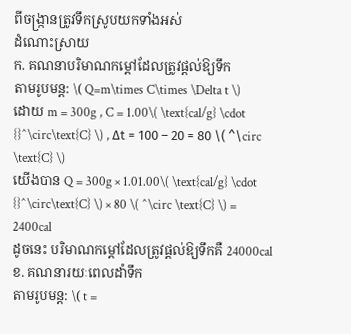ពីចង្រ្កានត្រូវទឹកស្រូបយកទាំងអស់
ដំណោះស្រាយ
ក. គណនាបរិមាណកម្តៅដែលត្រូវផ្តល់ឱ្យទឹក
តាមរូបមន្ត: \( Q=m\times C\times \Delta t \)
ដោយ m = 300g , C = 1.00\( \text{cal/g} \cdot {}^\circ\text{C} \) , Δt = 100 – 20 = 80 \( ^\circ \text{C} \)
យើងបាន Q = 300g × 1.01.00\( \text{cal/g} \cdot {}^\circ\text{C} \) × 80 \( ^\circ \text{C} \) = 2400cal
ដូចនេះ បរិមាណកម្តៅដែលត្រូវផ្តល់ឱ្យទឹកគឺ 24000cal
ខ. គណនារយៈពេលដាំទឹក
តាមរូបមន្ត: \( t =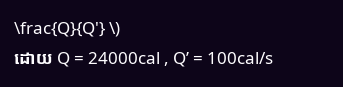\frac{Q}{Q'} \)
ដោយ Q = 24000cal , Q’ = 100cal/s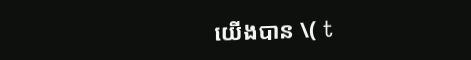យើងបាន \( t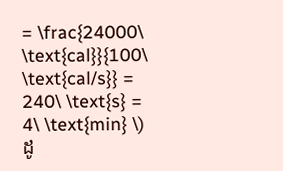= \frac{24000\ \text{cal}}{100\ \text{cal/s}} = 240\ \text{s} = 4\ \text{min} \)
ដូ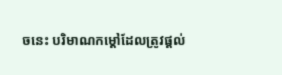ចនេះ បរិមាណកម្តៅដែលត្រូវផ្តល់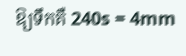ឱ្យទឹកគឺ 240s = 4mm